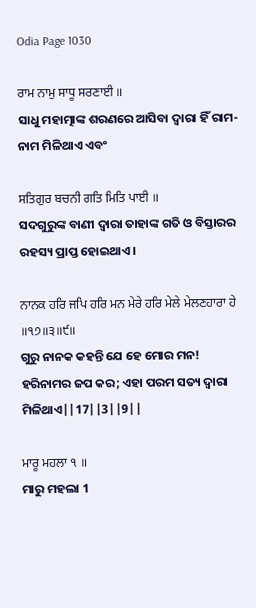Odia Page 1030

ਰਾਮ ਨਾਮੁ ਸਾਧੂ ਸਰਣਾਈ ॥
ସାଧୁ ମହାତ୍ମାଙ୍କ ଶରଣରେ ଆସିବା ଦ୍ଵାରା ହିଁ ରାମ-ନାମ ମିଳିଥାଏ ଏବଂ

ਸਤਿਗੁਰ ਬਚਨੀ ਗਤਿ ਮਿਤਿ ਪਾਈ ॥
ସଦଗୁରୁଙ୍କ ବାଣୀ ଦ୍ଵାରା ତାହାଙ୍କ ଗତି ଓ ବିସ୍ତାରର ରହସ୍ୟ ପ୍ରାପ୍ତ ହୋଇଥାଏ।

ਨਾਨਕ ਹਰਿ ਜਪਿ ਹਰਿ ਮਨ ਮੇਰੇ ਹਰਿ ਮੇਲੇ ਮੇਲਣਹਾਰਾ ਹੇ ॥੧੭॥੩॥੯॥
ଗୁରୁ ନାନକ କହନ୍ତି ଯେ ହେ ମୋର ମନ! ହରିନାମର ଜପ କର; ଏହା ପରମ ସତ୍ୟ ଦ୍ଵାରା ମିଳିଥାଏ||17||3||9||

ਮਾਰੂ ਮਹਲਾ ੧ ॥
ମାରୁ ମହଲା 1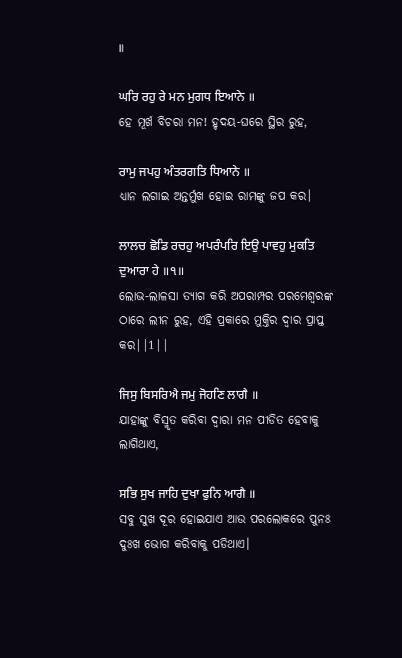॥

ਘਰਿ ਰਹੁ ਰੇ ਮਨ ਮੁਗਧ ਇਆਨੇ ॥
ହେ ମୂର୍ଖ ବିଚରା ମନ! ହୃଦୟ-ଘରେ ସ୍ଥିର ରୁହ,

ਰਾਮੁ ਜਪਹੁ ਅੰਤਰਗਤਿ ਧਿਆਨੇ ॥
ଧ୍ୟାନ ଲଗାଇ ଅନ୍ତର୍ମୁଖ ହୋଇ ରାମଙ୍କୁ ଜପ କର।

ਲਾਲਚ ਛੋਡਿ ਰਚਹੁ ਅਪਰੰਪਰਿ ਇਉ ਪਾਵਹੁ ਮੁਕਤਿ ਦੁਆਰਾ ਹੇ ॥੧॥
ଲୋଭ-ଲାଳସା ତ୍ୟାଗ କରି ଅପରାମ୍ପର ପରମେଶ୍ଵରଙ୍କ ଠାରେ ଲୀନ ରୁହ, ଏହି ପ୍ରକାରେ ମୁକ୍ତିର ଦ୍ଵାର ପ୍ରାପ୍ତ କର||1||

ਜਿਸੁ ਬਿਸਰਿਐ ਜਮੁ ਜੋਹਣਿ ਲਾਗੈ ॥
ଯାହାଙ୍କୁ ବିସ୍ମୃତ କରିବା ଦ୍ଵାରା ମନ ପୀଡିତ ହେବାକୁ ଲାଗିଥାଏ,

ਸਭਿ ਸੁਖ ਜਾਹਿ ਦੁਖਾ ਫੁਨਿ ਆਗੈ ॥
ସବୁ ସୁଖ ଦୂର ହୋଇଯାଏ ଆଉ ପରଲୋକରେ ପୁନଃ ଦୁଃଖ ଭୋଗ କରିବାକୁ ପଡିଥାଏ।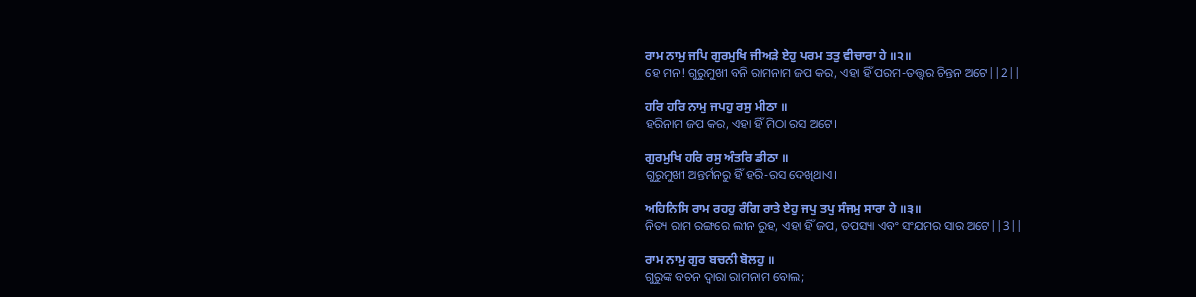ਰਾਮ ਨਾਮੁ ਜਪਿ ਗੁਰਮੁਖਿ ਜੀਅੜੇ ਏਹੁ ਪਰਮ ਤਤੁ ਵੀਚਾਰਾ ਹੇ ॥੨॥
ହେ ମନ! ଗୁରୁମୁଖୀ ବନି ରାମନାମ ଜପ କର, ଏହା ହିଁ ପରମ-ତତ୍ତ୍ଵର ଚିନ୍ତନ ଅଟେ||2||

ਹਰਿ ਹਰਿ ਨਾਮੁ ਜਪਹੁ ਰਸੁ ਮੀਠਾ ॥
ହରିନାମ ଜପ କର, ଏହା ହିଁ ମିଠା ରସ ଅଟେ।

ਗੁਰਮੁਖਿ ਹਰਿ ਰਸੁ ਅੰਤਰਿ ਡੀਠਾ ॥
ଗୁରୁମୁଖୀ ଅନ୍ତର୍ମନରୁ ହିଁ ହରି-ରସ ଦେଖିଥାଏ।

ਅਹਿਨਿਸਿ ਰਾਮ ਰਹਹੁ ਰੰਗਿ ਰਾਤੇ ਏਹੁ ਜਪੁ ਤਪੁ ਸੰਜਮੁ ਸਾਰਾ ਹੇ ॥੩॥
ନିତ୍ୟ ରାମ ରଙ୍ଗରେ ଲୀନ ରୁହ, ଏହା ହିଁ ଜପ, ତପସ୍ୟା ଏବଂ ସଂଯମର ସାର ଅଟେ||3||

ਰਾਮ ਨਾਮੁ ਗੁਰ ਬਚਨੀ ਬੋਲਹੁ ॥
ଗୁରୁଙ୍କ ବଚନ ଦ୍ଵାରା ରାମନାମ ବୋଲ;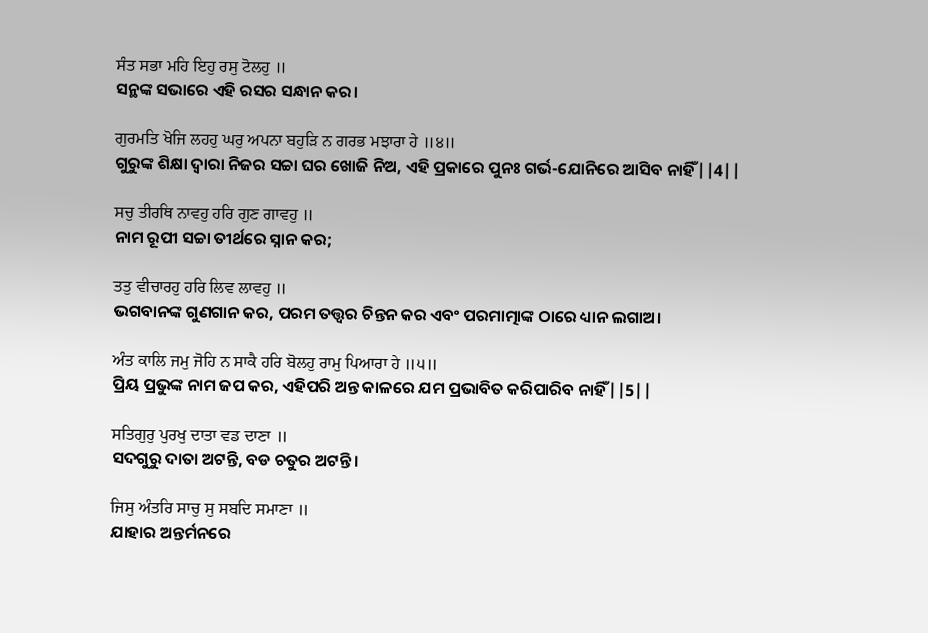ਸੰਤ ਸਭਾ ਮਹਿ ਇਹੁ ਰਸੁ ਟੋਲਹੁ ॥
ସନ୍ଥଙ୍କ ସଭାରେ ଏହି ରସର ସନ୍ଧାନ କର।

ਗੁਰਮਤਿ ਖੋਜਿ ਲਹਹੁ ਘਰੁ ਅਪਨਾ ਬਹੁੜਿ ਨ ਗਰਭ ਮਝਾਰਾ ਹੇ ॥੪॥
ଗୁରୁଙ୍କ ଶିକ୍ଷା ଦ୍ଵାରା ନିଜର ସଚ୍ଚା ଘର ଖୋଜି ନିଅ, ଏହି ପ୍ରକାରେ ପୁନଃ ଗର୍ଭ-ଯୋନିରେ ଆସିବ ନାହିଁ||4||

ਸਚੁ ਤੀਰਥਿ ਨਾਵਹੁ ਹਰਿ ਗੁਣ ਗਾਵਹੁ ॥
ନାମ ରୂପୀ ସଚ୍ଚା ତୀର୍ଥରେ ସ୍ନାନ କର;

ਤਤੁ ਵੀਚਾਰਹੁ ਹਰਿ ਲਿਵ ਲਾਵਹੁ ॥
ଭଗବାନଙ୍କ ଗୁଣଗାନ କର, ପରମ ତତ୍ତ୍ଵର ଚିନ୍ତନ କର ଏବଂ ପରମାତ୍ମାଙ୍କ ଠାରେ ଧ୍ୟାନ ଲଗାଅ।

ਅੰਤ ਕਾਲਿ ਜਮੁ ਜੋਹਿ ਨ ਸਾਕੈ ਹਰਿ ਬੋਲਹੁ ਰਾਮੁ ਪਿਆਰਾ ਹੇ ॥੫॥
ପ୍ରିୟ ପ୍ରଭୁଙ୍କ ନାମ ଜପ କର, ଏହିପରି ଅନ୍ତ କାଳରେ ଯମ ପ୍ରଭାବିତ କରିପାରିବ ନାହିଁ||5||

ਸਤਿਗੁਰੁ ਪੁਰਖੁ ਦਾਤਾ ਵਡ ਦਾਣਾ ॥
ସଦଗୁରୁ ଦାତା ଅଟନ୍ତି, ବଡ ଚତୁର ଅଟନ୍ତି।

ਜਿਸੁ ਅੰਤਰਿ ਸਾਚੁ ਸੁ ਸਬਦਿ ਸਮਾਣਾ ॥
ଯାହାର ଅନ୍ତର୍ମନରେ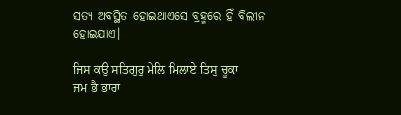ସତ୍ୟ ଅବସ୍ଥିତ ହୋଇଥାଏସେ ବ୍ରହ୍ମରେ ହିଁ ବିଲୀନ ହୋଇଯାଏ।

ਜਿਸ ਕਉ ਸਤਿਗੁਰੁ ਮੇਲਿ ਮਿਲਾਏ ਤਿਸੁ ਚੂਕਾ ਜਮ ਭੈ ਭਾਰਾ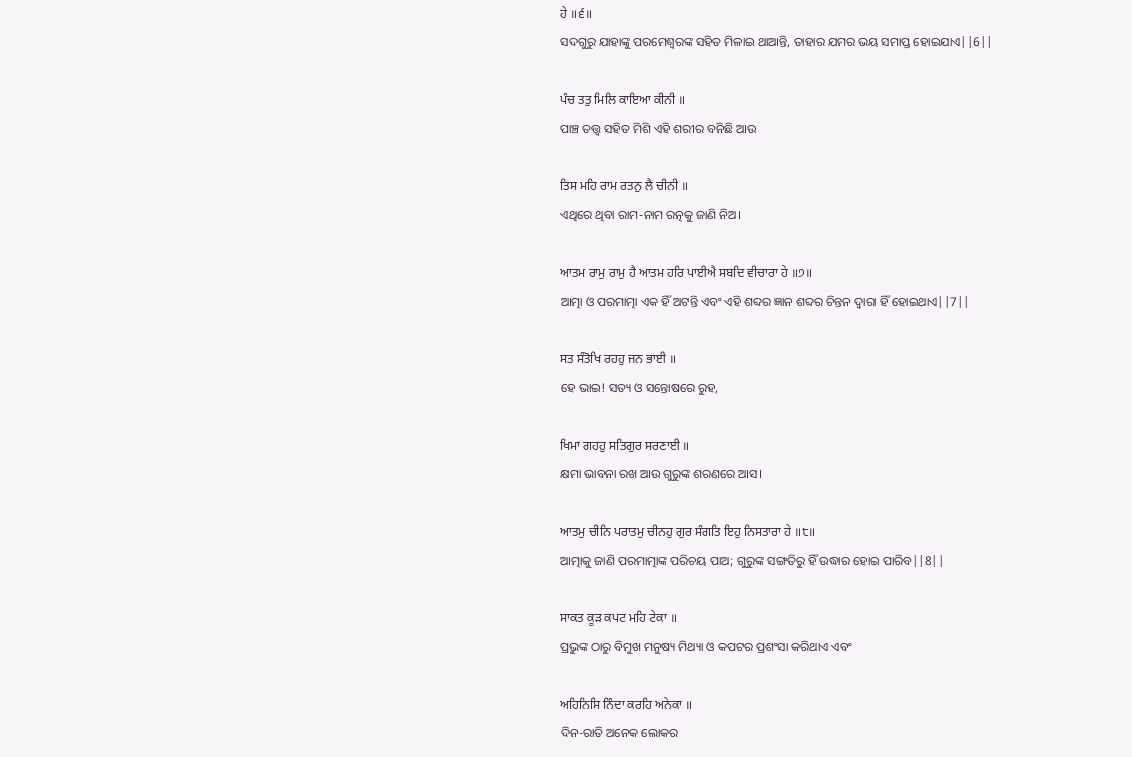ਹੇ ॥੬॥
ସଦଗୁରୁ ଯାହାଙ୍କୁ ପରମେଶ୍ଵରଙ୍କ ସହିତ ମିଳାଇ ଥାଆନ୍ତି, ତାହାର ଯମର ଭୟ ସମାପ୍ତ ହୋଇଯାଏ||6||

ਪੰਚ ਤਤੁ ਮਿਲਿ ਕਾਇਆ ਕੀਨੀ ॥
ପାଞ୍ଚ ତତ୍ତ୍ଵ ସହିତ ମିଶି ଏହି ଶରୀର ବନିଛି ଆଉ

ਤਿਸ ਮਹਿ ਰਾਮ ਰਤਨੁ ਲੈ ਚੀਨੀ ॥
ଏଥିରେ ଥିବା ରାମ-ନାମ ରତ୍ନକୁ ଜାଣି ନିଅ।

ਆਤਮ ਰਾਮੁ ਰਾਮੁ ਹੈ ਆਤਮ ਹਰਿ ਪਾਈਐ ਸਬਦਿ ਵੀਚਾਰਾ ਹੇ ॥੭॥
ଆତ୍ମା ଓ ପରମାତ୍ମା ଏକ ହିଁ ଅଟନ୍ତି ଏବଂ ଏହି ଶବ୍ଦର ଜ୍ଞାନ ଶବ୍ଦର ଚିନ୍ତନ ଦ୍ଵାରା ହିଁ ହୋଇଥାଏ||7||

ਸਤ ਸੰਤੋਖਿ ਰਹਹੁ ਜਨ ਭਾਈ ॥
ହେ ଭାଇ! ସତ୍ୟ ଓ ସନ୍ତୋଷରେ ରୁହ,

ਖਿਮਾ ਗਹਹੁ ਸਤਿਗੁਰ ਸਰਣਾਈ ॥
କ୍ଷମା ଭାବନା ରଖ ଆଉ ଗୁରୁଙ୍କ ଶରଣରେ ଆସ।

ਆਤਮੁ ਚੀਨਿ ਪਰਾਤਮੁ ਚੀਨਹੁ ਗੁਰ ਸੰਗਤਿ ਇਹੁ ਨਿਸਤਾਰਾ ਹੇ ॥੮॥
ଆତ୍ମାକୁ ଜାଣି ପରମାତ୍ମାଙ୍କ ପରିଚୟ ପାଅ; ଗୁରୁଙ୍କ ସଙ୍ଗତିରୁ ହିଁ ଉଦ୍ଧାର ହୋଇ ପାରିବ||8||

ਸਾਕਤ ਕੂੜ ਕਪਟ ਮਹਿ ਟੇਕਾ ॥
ପ୍ରଭୁଙ୍କ ଠାରୁ ବିମୁଖ ମନୁଷ୍ୟ ମିଥ୍ୟା ଓ କପଟର ପ୍ରଶଂସା କରିଥାଏ ଏବଂ

ਅਹਿਨਿਸਿ ਨਿੰਦਾ ਕਰਹਿ ਅਨੇਕਾ ॥
ଦିନ-ରାତି ଅନେକ ଲୋକର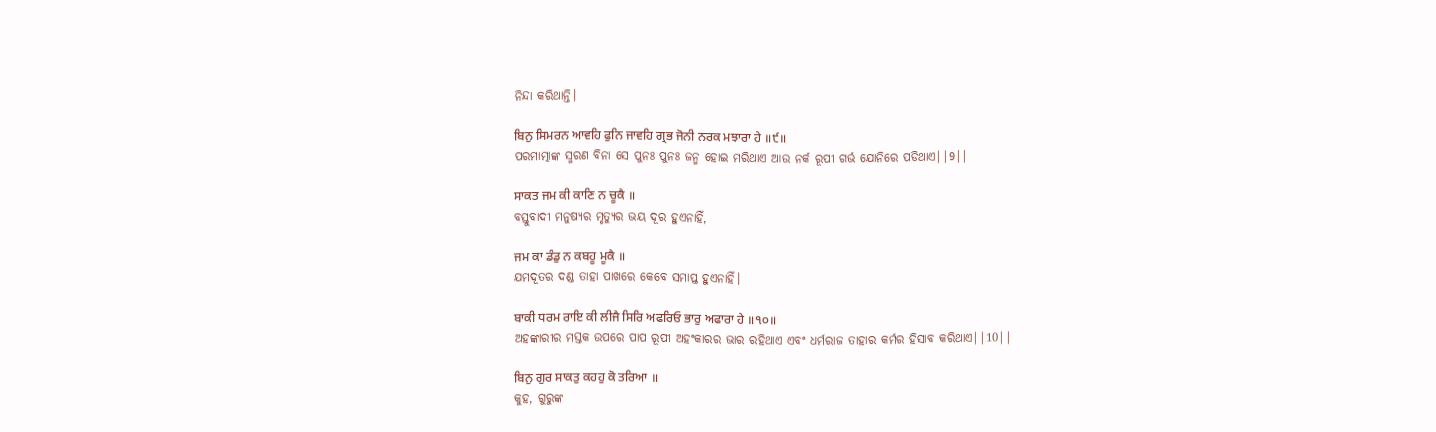ନିନ୍ଦା କରିଥାନ୍ତି।

ਬਿਨੁ ਸਿਮਰਨ ਆਵਹਿ ਫੁਨਿ ਜਾਵਹਿ ਗ੍ਰਭ ਜੋਨੀ ਨਰਕ ਮਝਾਰਾ ਹੇ ॥੯॥
ପରମାତ୍ମାଙ୍କ ସ୍ମରଣ ବିନା ସେ ପୁନଃ ପୁନଃ ଜନ୍ମ ହୋଇ ମରିଥାଏ ଆଉ ନର୍କ ରୂପୀ ଗର୍ଭ ଯୋନିରେ ପଡିଥାଏ||9||

ਸਾਕਤ ਜਮ ਕੀ ਕਾਣਿ ਨ ਚੂਕੈ ॥
ବସ୍ତୁବାଦୀ ମନୁଷ୍ୟର ମୃତ୍ୟୁର ଭୟ ଦୂର ହୁଏନାହିଁ,

ਜਮ ਕਾ ਡੰਡੁ ਨ ਕਬਹੂ ਮੂਕੈ ॥
ଯମଦୂତର ଦଣ୍ଡ ତାହା ପାଖରେ କେବେ ସମାପ୍ତ ହୁଏନାହିଁ।

ਬਾਕੀ ਧਰਮ ਰਾਇ ਕੀ ਲੀਜੈ ਸਿਰਿ ਅਫਰਿਓ ਭਾਰੁ ਅਫਾਰਾ ਹੇ ॥੧੦॥
ଅହଙ୍କାରୀର ମସ୍ତକ ଉପରେ ପାପ ରୂପୀ ଅହଂକାରର ଭାର ରହିଥାଏ ଏବଂ ଧର୍ମରାଜ ତାହାର କର୍ମର ହିସାବ କରିଥାଏ||10||

ਬਿਨੁ ਗੁਰ ਸਾਕਤੁ ਕਹਹੁ ਕੋ ਤਰਿਆ ॥
କୁହ, ଗୁରୁଙ୍କ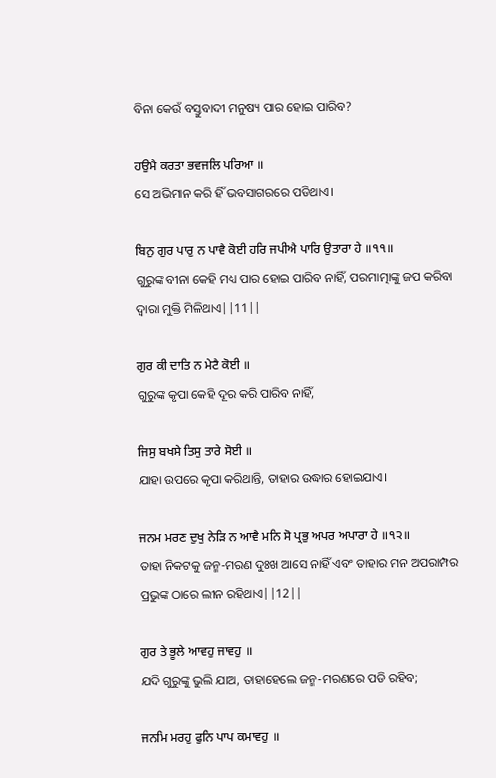ବିନା କେଉଁ ବସ୍ତୁବାଦୀ ମନୁଷ୍ୟ ପାର ହୋଇ ପାରିବ?

ਹਉਮੈ ਕਰਤਾ ਭਵਜਲਿ ਪਰਿਆ ॥
ସେ ଅଭିମାନ କରି ହିଁ ଭବସାଗରରେ ପଡିଥାଏ।

ਬਿਨੁ ਗੁਰ ਪਾਰੁ ਨ ਪਾਵੈ ਕੋਈ ਹਰਿ ਜਪੀਐ ਪਾਰਿ ਉਤਾਰਾ ਹੇ ॥੧੧॥
ଗୁରୁଙ୍କ ବୀନା କେହି ମଧ୍ୟ ପାର ହୋଇ ପାରିବ ନାହିଁ, ପରମାତ୍ମାଙ୍କୁ ଜପ କରିବା ଦ୍ଵାରା ମୁକ୍ତି ମିଳିଥାଏ||11||

ਗੁਰ ਕੀ ਦਾਤਿ ਨ ਮੇਟੈ ਕੋਈ ॥
ଗୁରୁଙ୍କ କୃପା କେହି ଦୂର କରି ପାରିବ ନାହିଁ,

ਜਿਸੁ ਬਖਸੇ ਤਿਸੁ ਤਾਰੇ ਸੋਈ ॥
ଯାହା ଉପରେ କୃପା କରିଥାନ୍ତି, ତାହାର ଉଦ୍ଧାର ହୋଇଯାଏ।

ਜਨਮ ਮਰਣ ਦੁਖੁ ਨੇੜਿ ਨ ਆਵੈ ਮਨਿ ਸੋ ਪ੍ਰਭੁ ਅਪਰ ਅਪਾਰਾ ਹੇ ॥੧੨॥
ତାହା ନିକଟକୁ ଜନ୍ମ-ମରଣ ଦୁଃଖ ଆସେ ନାହିଁ ଏବଂ ତାହାର ମନ ଅପରାମ୍ପର ପ୍ରଭୁଙ୍କ ଠାରେ ଲୀନ ରହିଥାଏ||12||

ਗੁਰ ਤੇ ਭੂਲੇ ਆਵਹੁ ਜਾਵਹੁ ॥
ଯଦି ଗୁରୁଙ୍କୁ ଭୁଲି ଯାଅ, ତାହାହେଲେ ଜନ୍ମ-ମରଣରେ ପଡି ରହିବ;

ਜਨਮਿ ਮਰਹੁ ਫੁਨਿ ਪਾਪ ਕਮਾਵਹੁ ॥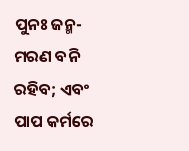ପୁନଃ ଜନ୍ମ-ମରଣ ବନି ରହିବ; ଏବଂ ପାପ କର୍ମରେ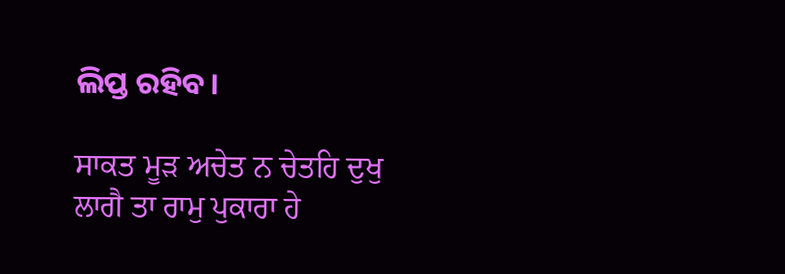ଲିପ୍ତ ରହିବ।

ਸਾਕਤ ਮੂੜ ਅਚੇਤ ਨ ਚੇਤਹਿ ਦੁਖੁ ਲਾਗੈ ਤਾ ਰਾਮੁ ਪੁਕਾਰਾ ਹੇ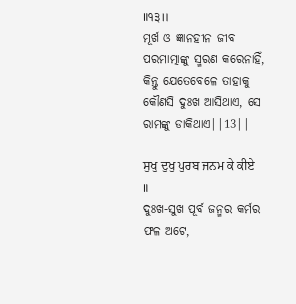॥੧੩॥
ମୂର୍ଖ ଓ ଜ୍ଞାନହୀନ ଜୀବ ପରମାତ୍ମାଙ୍କୁ ସ୍ମରଣ କରେନାହିଁ, କିନ୍ତୁ ଯେତେବେଳେ ତାହାକୁ କୌଣସି ଦୁଃଖ ଆସିଥାଏ, ସେ ରାମଙ୍କୁ ଡାକିଥାଏ||13||

ਸੁਖੁ ਦੁਖੁ ਪੁਰਬ ਜਨਮ ਕੇ ਕੀਏ ॥
ଦୁଃଖ-ସୁଖ ପୂର୍ବ ଜନ୍ମର କର୍ମର ଫଳ ଅଟେ,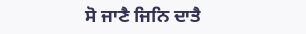ਸੋ ਜਾਣੈ ਜਿਨਿ ਦਾਤੈ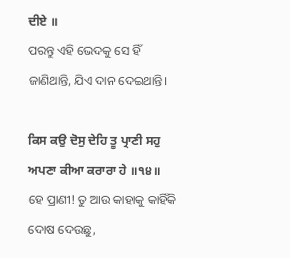ਦੀਏ ॥
ପରନ୍ତୁ ଏହି ଭେଦକୁ ସେ ହିଁ ଜାଣିଥାନ୍ତି, ଯିଏ ଦାନ ଦେଇଥାନ୍ତି।

ਕਿਸ ਕਉ ਦੋਸੁ ਦੇਹਿ ਤੂ ਪ੍ਰਾਣੀ ਸਹੁ ਅਪਣਾ ਕੀਆ ਕਰਾਰਾ ਹੇ ॥੧੪॥
ହେ ପ୍ରାଣୀ! ତୁ ଆଉ କାହାକୁ କାହିଁକି ଦୋଷ ଦେଉଛୁ,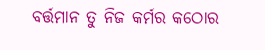ବର୍ତ୍ତମାନ ତୁ ନିଜ କର୍ମର କଠୋର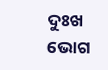ଦୁଃଖ ଭୋଗ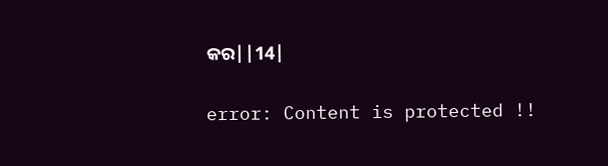କର||14|

error: Content is protected !!